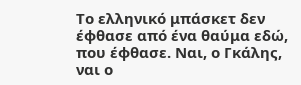Το ελληνικό μπάσκετ δεν έφθασε από ένα θαύμα εδώ, που έφθασε. Ναι, ο Γκάλης, ναι ο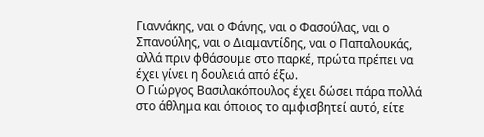Γιαννάκης, ναι ο Φάνης, ναι ο Φασούλας, ναι ο Σπανούλης, ναι ο Διαμαντίδης, ναι ο Παπαλουκάς, αλλά πριν φθάσουμε στο παρκέ, πρώτα πρέπει να έχει γίνει η δουλειά από έξω.
Ο Γιώργος Βασιλακόπουλος έχει δώσει πάρα πολλά στο άθλημα και όποιος το αμφισβητεί αυτό, είτε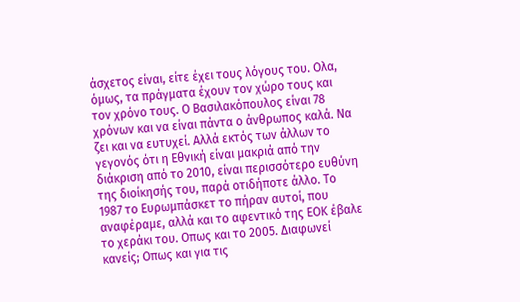άσχετος είναι, είτε έχει τους λόγους του. Ολα, όμως, τα πράγματα έχουν τον χώρο τους και τον χρόνο τους. Ο Βασιλακόπουλος είναι 78 χρόνων και να είναι πάντα ο άνθρωπος καλά. Να ζει και να ευτυχεί. Αλλά εκτός των άλλων το γεγονός ότι η Εθνική είναι μακριά από την διάκριση από το 2010, είναι περισσότερο ευθύνη της διοίκησής του, παρά οτιδήποτε άλλο. Το 1987 το Ευρωμπάσκετ το πήραν αυτοί, που αναφέραμε, αλλά και το αφεντικό της ΕΟΚ έβαλε το χεράκι του. Οπως και το 2005. Διαφωνεί κανείς; Οπως και για τις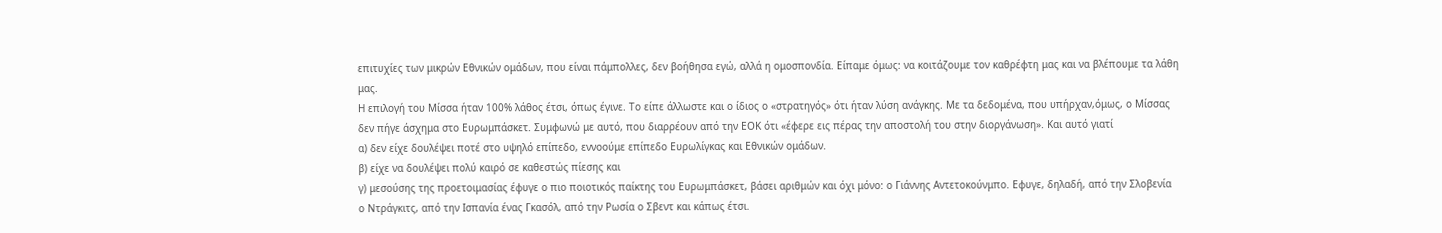επιτυχίες των μικρών Εθνικών ομάδων, που είναι πάμπολλες, δεν βοήθησα εγώ, αλλά η ομοσπονδία. Είπαμε όμως: να κοιτάζουμε τον καθρέφτη μας και να βλέπουμε τα λάθη μας.
Η επιλογή του Μίσσα ήταν 100% λάθος έτσι, όπως έγινε. Το είπε άλλωστε και ο ίδιος ο «στρατηγός» ότι ήταν λύση ανάγκης. Με τα δεδομένα, που υπήρχαν,όμως, ο Μίσσας δεν πήγε άσχημα στο Ευρωμπάσκετ. Συμφωνώ με αυτό, που διαρρέουν από την ΕΟΚ ότι «έφερε εις πέρας την αποστολή του στην διοργάνωση». Και αυτό γιατί
α) δεν είχε δουλέψει ποτέ στο υψηλό επίπεδο, εννοούμε επίπεδο Ευρωλίγκας και Εθνικών ομάδων.
β) είχε να δουλέψει πολύ καιρό σε καθεστώς πίεσης και
γ) μεσούσης της προετοιμασίας έφυγε ο πιο ποιοτικός παίκτης του Ευρωμπάσκετ, βάσει αριθμών και όχι μόνο: ο Γιάννης Αντετοκούνμπο. Εφυγε, δηλαδή, από την Σλοβενία ο Ντράγκιτς, από την Ισπανία ένας Γκασόλ, από την Ρωσία ο Σβεντ και κάπως έτσι.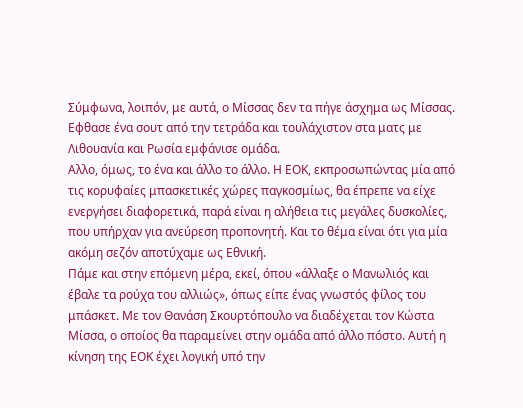Σύμφωνα, λοιπόν, με αυτά, ο Μίσσας δεν τα πήγε άσχημα ως Μίσσας. Εφθασε ένα σουτ από την τετράδα και τουλάχιστον στα ματς με Λιθουανία και Ρωσία εμφάνισε ομάδα.
Αλλο, όμως, το ένα και άλλο το άλλο. Η ΕΟΚ, εκπροσωπώντας μία από τις κορυφαίες μπασκετικές χώρες παγκοσμίως, θα έπρεπε να είχε ενεργήσει διαφορετικά, παρά είναι η αλήθεια τις μεγάλες δυσκολίες, που υπήρχαν για ανεύρεση προπονητή. Και το θέμα είναι ότι για μία ακόμη σεζόν αποτύχαμε ως Εθνική.
Πάμε και στην επόμενη μέρα, εκεί, όπου «άλλαξε ο Μανωλιός και έβαλε τα ρούχα του αλλιώς», όπως είπε ένας γνωστός φίλος του μπάσκετ. Με τον Θανάση Σκουρτόπουλο να διαδέχεται τον Κώστα Μίσσα, ο οποίος θα παραμείνει στην ομάδα από άλλο πόστο. Αυτή η κίνηση της ΕΟΚ έχει λογική υπό την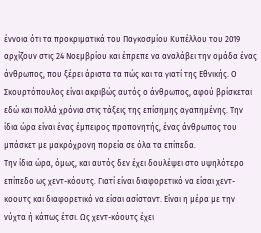έννοια ότι τα προκριματικά του Παγκοσμίου Κυπέλλου του 2019 αρχίζουν στις 24 Νοεμβρίου και έπρεπε να αναλάβει την ομάδα ένας άνθρωπος, που ξέρει άριστα τα πώς και τα γιατί της Εθνικής. Ο Σκουρτόπουλος είναι ακριβώς αυτός ο άνθρωπος, αφού βρίσκεται εδώ και πολλά χρόνια στις τάξεις της επίσημης αγαπημένης. Την ίδια ώρα είναι ένας έμπειρος προπονητής, ένας άνθρωπος του μπάσκετ με μακρόχρονη πορεία σε όλα τα επίπεδα.
Την ίδια ώρα, όμως, και αυτός δεν έχει δουλέψει στο υψηλότερο επίπεδο ως χεντ-κόουτς. Γιατί είναι διαφορετικό να είσαι χεντ-κοουτς και διαφορετικό να είσαι ασίσταντ. Είναι η μέρα με την νύχτα ή κάπως έτσι. Ως χεντ-κόουτς έχει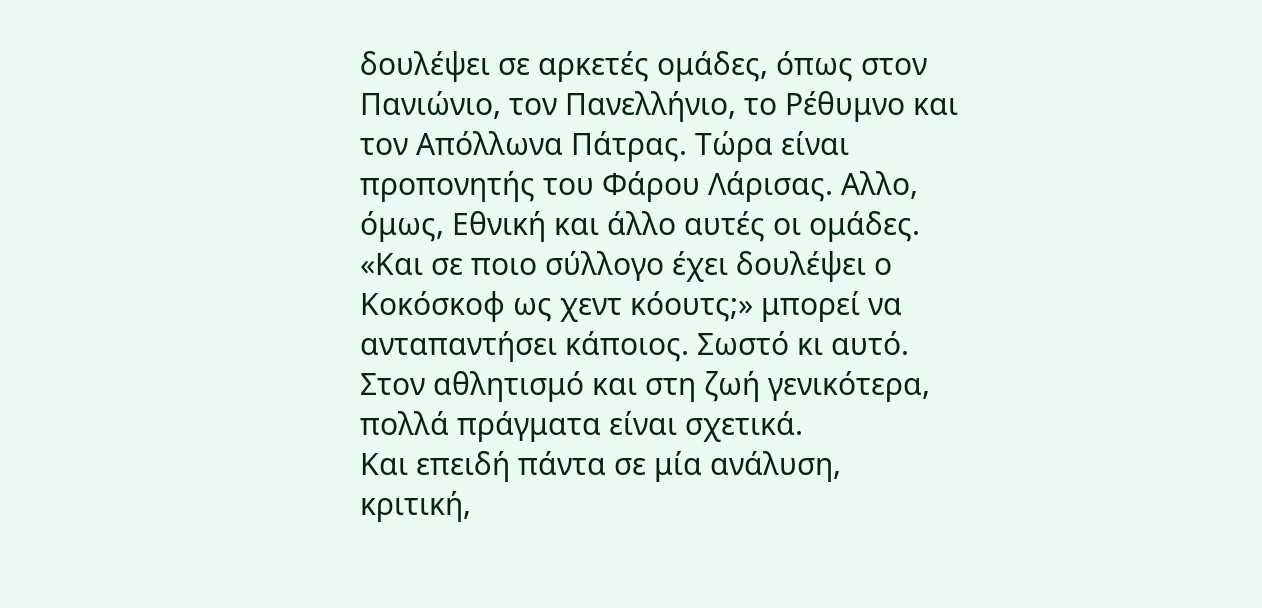δουλέψει σε αρκετές ομάδες, όπως στον Πανιώνιο, τον Πανελλήνιο, το Ρέθυμνο και τον Απόλλωνα Πάτρας. Τώρα είναι προπονητής του Φάρου Λάρισας. Αλλο, όμως, Εθνική και άλλο αυτές οι ομάδες.
«Και σε ποιο σύλλογο έχει δουλέψει ο Κοκόσκοφ ως χεντ κόουτς;» μπορεί να ανταπαντήσει κάποιος. Σωστό κι αυτό. Στον αθλητισμό και στη ζωή γενικότερα, πολλά πράγματα είναι σχετικά.
Και επειδή πάντα σε μία ανάλυση, κριτική,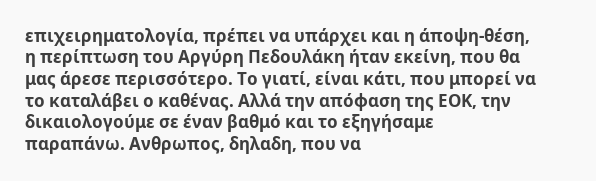επιχειρηματολογία, πρέπει να υπάρχει και η άποψη-θέση, η περίπτωση του Αργύρη Πεδουλάκη ήταν εκείνη, που θα μας άρεσε περισσότερο. Το γιατί, είναι κάτι, που μπορεί να το καταλάβει ο καθένας. Αλλά την απόφαση της ΕΟΚ, την δικαιολογούμε σε έναν βαθμό και το εξηγήσαμε παραπάνω. Ανθρωπος, δηλαδη, που να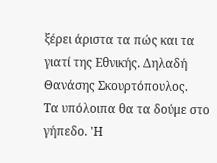ξέρει άριστα τα πώς και τα γιατί της Εθνικής. Δηλαδή Θανάσης Σκουρτόπουλος.
Τα υπόλοιπα θα τα δούμε στο γήπεδο. 'Η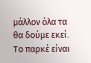μάλλον όλα τα θα δούμε εκεί. Το παρκέ είναι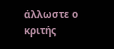άλλωστε ο κριτής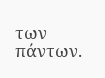των πάντων.